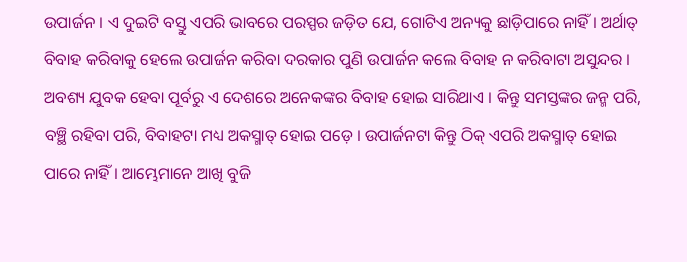ଉପାର୍ଜନ । ଏ ଦୁଇଟି ବସ୍ତୁ ଏପରି ଭାବରେ ପରସ୍ପର ଜଡ଼ିତ ଯେ, ଗୋଟିଏ ଅନ୍ୟକୁ ଛାଡ଼ିପାରେ ନାହିଁ । ଅର୍ଥାତ୍ ବିବାହ କରିବାକୁ ହେଲେ ଉପାର୍ଜନ କରିବା ଦରକାର ପୁଣି ଉପାର୍ଜନ କଲେ ବିବାହ ନ କରିବାଟା ଅସୁନ୍ଦର । ଅବଶ୍ୟ ଯୁବକ ହେବା ପୂର୍ବରୁ ଏ ଦେଶରେ ଅନେକଙ୍କର ବିବାହ ହୋଇ ସାରିଥାଏ । କିନ୍ତୁ ସମସ୍ତଙ୍କର ଜନ୍ମ ପରି, ବଞ୍ଛି ରହିବା ପରି, ବିବାହଟା ମଧ୍ୟ ଅକସ୍ମାତ୍ ହୋଇ ପଡ଼େ । ଉପାର୍ଜନଟା କିନ୍ତୁ ଠିକ୍ ଏପରି ଅକସ୍ମାତ୍ ହୋଇ ପାରେ ନାହିଁ । ଆମ୍ଭେମାନେ ଆଖି ବୁଜି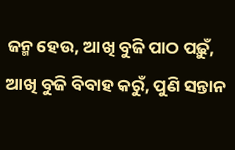ଜନ୍ମ ହେଉ, ଆଖି ବୁଜି ପାଠ ପଢ଼ୁଁ, ଆଖି ବୁଜି ବିବାହ କରୁଁ, ପୁଣି ସନ୍ତାନ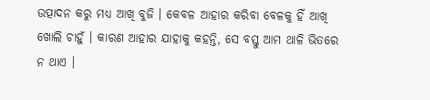ଉତ୍ପାଦନ କରୁ ମଧ୍ୟ ଆଖି ବୁଜି । କେବଳ ଆହାର କରିବା ବେଳକୁ ହିଁ ଆଖି ଖୋଲି ଚାହୁଁ । କାରଣ ଆହାର ଯାହାକୁ କହନ୍ତି, ସେ ବସ୍ତୁ ଆମ ଥାଳି ଭିତରେ ନ ଥାଏ ।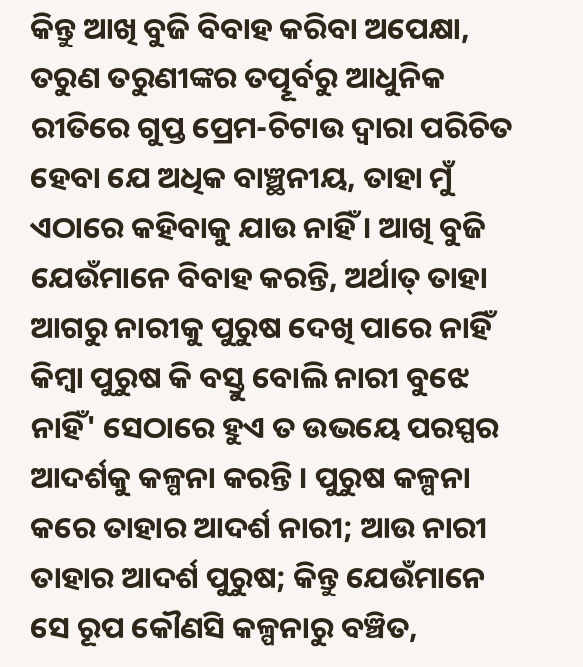କିନ୍ତୁ ଆଖି ବୁଜି ବିବାହ କରିବା ଅପେକ୍ଷା, ତରୁଣ ତରୁଣୀଙ୍କର ତତ୍ପୂର୍ବରୁ ଆଧୁନିକ ରୀତିରେ ଗୁପ୍ତ ପ୍ରେମ-ଚିଟାଉ ଦ୍ୱାରା ପରିଚିତ ହେବା ଯେ ଅଧିକ ବାଞ୍ଛନୀୟ, ତାହା ମୁଁ ଏଠାରେ କହିବାକୁ ଯାଉ ନାହିଁ । ଆଖି ବୁଜି ଯେଉଁମାନେ ବିବାହ କରନ୍ତି, ଅର୍ଥାତ୍ ତାହା ଆଗରୁ ନାରୀକୁ ପୁରୁଷ ଦେଖି ପାରେ ନାହିଁ କିମ୍ବା ପୁରୁଷ କି ବସ୍ତୁ ବୋଲି ନାରୀ ବୁଝେ ନାହିଁ' ସେଠାରେ ହୁଏ ତ ଉଭୟେ ପରସ୍ପର ଆଦର୍ଶକୁ କଳ୍ପନା କରନ୍ତି । ପୁରୁଷ କଳ୍ପନା କରେ ତାହାର ଆଦର୍ଶ ନାରୀ; ଆଉ ନାରୀ ତାହାର ଆଦର୍ଶ ପୁରୁଷ; କିନ୍ତୁ ଯେଉଁମାନେ ସେ ରୂପ କୌଣସି କଳ୍ପନାରୁ ବଞ୍ଚିତ,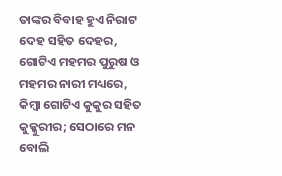ତାଙ୍କର ବିବାହ ହୁଏ ନିରାଟ ଦେହ ସହିତ ଦେହର, ଗୋଟିଏ ମହମର ପୁରୁଷ ଓ ମହମର ନାରୀ ମଧ୍ୟରେ, କିମ୍ବା ଗୋଟିଏ କୁକୁର ସହିତ କୁକ୍କୁରୀର; ସେଠାରେ ମନ ବୋଲି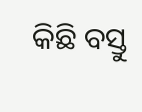କିଛି ବସ୍ତୁ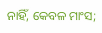ନାହିଁ, କେବଳ ମାଂସ;